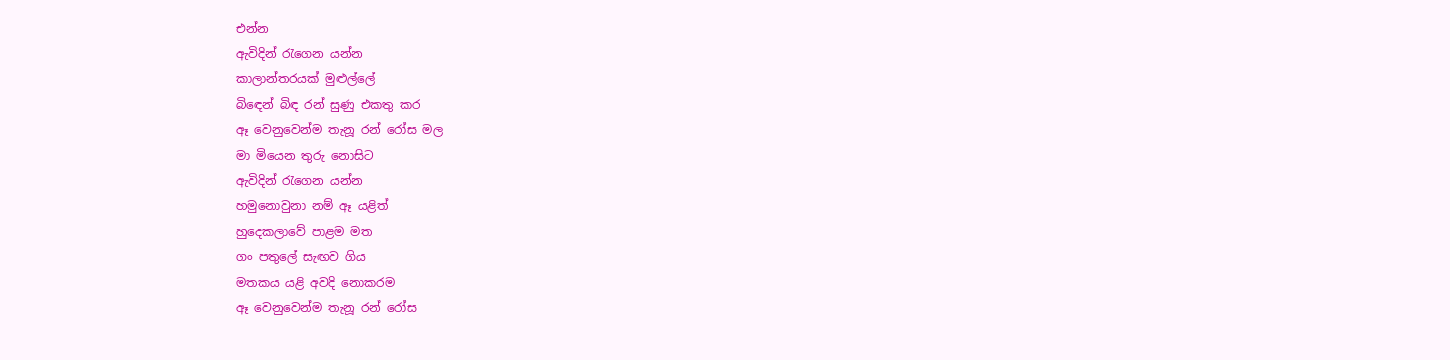එන්න
ඇවිදින් රැගෙන යන්න
කාලාන්තරයක් මුළුල්ලේ
බිඳෙන් බිඳ රන් සුණු එකතු කර
ඈ වෙනුවෙන්ම තැනූ රන් රෝස මල
මා මියෙන තුරු නොසිට
ඇවිදින් රැගෙන යන්න
හමුනොවුනා නම් ඈ යළිත්
හුදෙකලාවේ පාළම මත
ගං පතුලේ සැඟව ගිය
මතකය යළි අවදි නොකරම
ඈ වෙනුවෙන්ම තැනූ රන් රෝස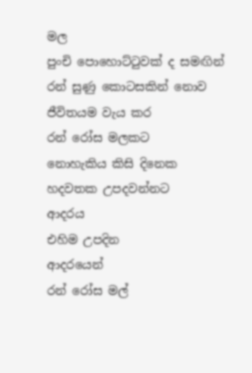මල
පුංචි පොහොට්ටුවක් ද සමඟින්
රන් සුණු කොටසකින් නොව
ජීවිතයම වැය කර
රන් රෝස මලකට
නොහැකිය කිසි දිනෙක
හදවතක උපදවන්නට
ආදරය
එහිම උපදින
ආදරයෙන්
රන් රෝස මල්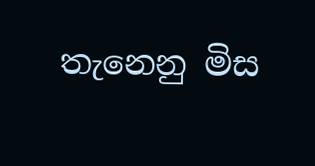තැනෙනු මිස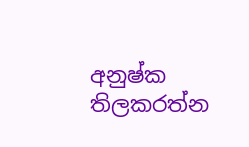අනුෂ්ක තිලකරත්න